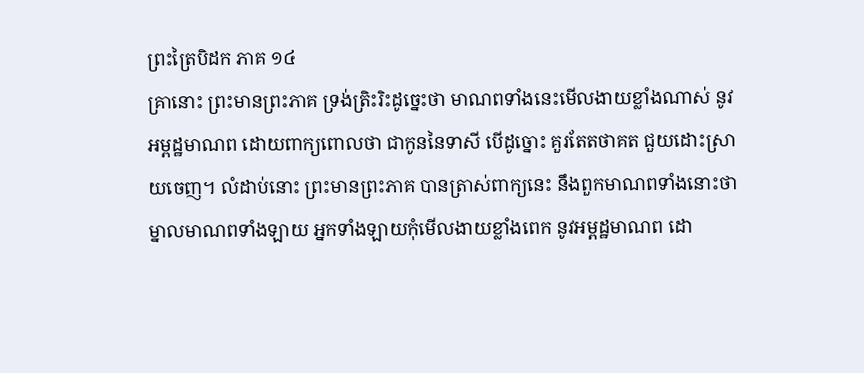ព្រះត្រៃបិដក ភាគ ១៤
គ្រានោះ ព្រះមានព្រះភាគ ទ្រង់ត្រិះរិះដូច្នេះថា មាណពទាំងនេះមើលងាយខ្លាំងណាស់ នូវអម្ពដ្ឋមាណព ដោយពាក្យពោលថា ជាកូននៃទាសី បើដូច្នោះ គួរតែតថាគត ជួយដោះស្រាយចេញ។ លំដាប់នោះ ព្រះមានព្រះភាគ បានត្រាស់ពាក្យនេះ នឹងពួកមាណពទាំងនោះថា ម្នាលមាណពទាំងឡាយ អ្នកទាំងឡាយកុំមើលងាយខ្លាំងពេក នូវអម្ពដ្ឋមាណព ដោ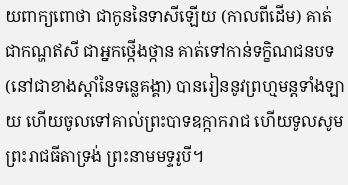យពាក្យពោថា ជាកូននៃទាសីឡើយ (កាលពីដើម) គាត់ជាកណ្ហឥសី ជាអ្នកថ្កើងថ្កាន គាត់ទៅកាន់ទក្ខិណជនបទ (នៅជាខាងស្តាំនៃទន្លេគង្គា) បានរៀននូវព្រហ្មមន្តទាំងឡាយ ហើយចូលទៅគាល់ព្រះបាទឧក្កាករាជ ហើយទូលសូមព្រះរាជធីតាទ្រង់ ព្រះនាមមទ្ទរូបី។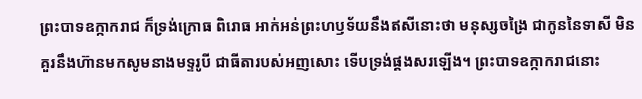ព្រះបាទឧក្កាករាជ ក៏ទ្រង់ក្រោធ ពិរោធ អាក់អន់ព្រះហឫទ័យនឹងឥសីនោះថា មនុស្សចង្រៃ ជាកូននៃទាសី មិនគួរនឹងហ៊ានមកសូមនាងមទ្ទរូបី ជាធីតារបស់អញសោះ ទើបទ្រង់ផ្គងសរឡើង។ ព្រះបាទឧក្កាករាជនោះ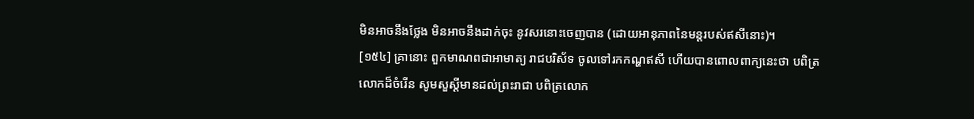មិនអាចនឹងថ្លែង មិនអាចនឹងដាក់ចុះ នូវសរនោះចេញបាន (ដោយអានុភាពនៃមន្តរបស់ឥសីនោះ)។
[១៥៤] គ្រានោះ ពួកមាណពជាអាមាត្យ រាជបរិស័ទ ចូលទៅរកកណ្ហឥសី ហើយបានពោលពាក្យនេះថា បពិត្រលោកដ៏ចំរើន សូមសួស្តីមានដល់ព្រះរាជា បពិត្រលោក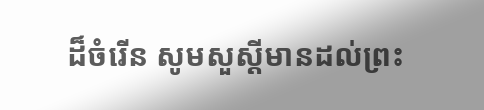ដ៏ចំរើន សូមសួស្តីមានដល់ព្រះ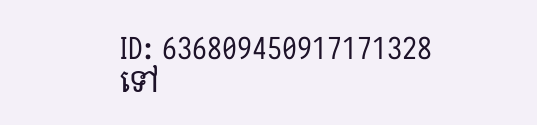ID: 636809450917171328
ទៅ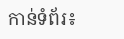កាន់ទំព័រ៖